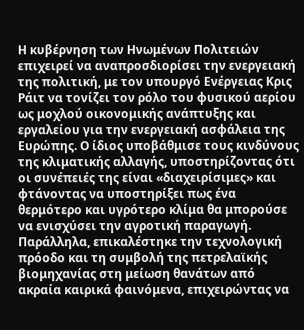Η κυβέρνηση των Ηνωμένων Πολιτειών επιχειρεί να αναπροσδιορίσει την ενεργειακή της πολιτική, με τον υπουργό Ενέργειας Κρις Ράιτ να τονίζει τον ρόλο του φυσικού αερίου ως μοχλού οικονομικής ανάπτυξης και εργαλείου για την ενεργειακή ασφάλεια της Ευρώπης. Ο ίδιος υποβάθμισε τους κινδύνους της κλιματικής αλλαγής, υποστηρίζοντας ότι οι συνέπειές της είναι «διαχειρίσιμες» και φτάνοντας να υποστηρίξει πως ένα θερμότερο και υγρότερο κλίμα θα μπορούσε να ενισχύσει την αγροτική παραγωγή.
Παράλληλα, επικαλέστηκε την τεχνολογική πρόοδο και τη συμβολή της πετρελαϊκής βιομηχανίας στη μείωση θανάτων από ακραία καιρικά φαινόμενα, επιχειρώντας να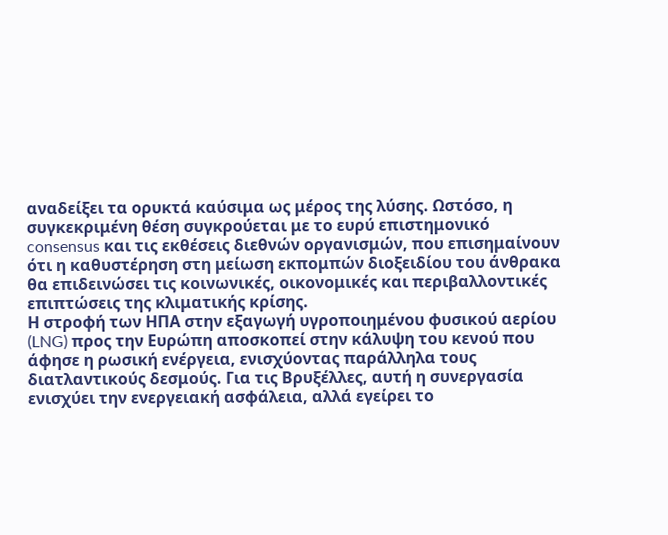αναδείξει τα ορυκτά καύσιμα ως μέρος της λύσης. Ωστόσο, η συγκεκριμένη θέση συγκρούεται με το ευρύ επιστημονικό consensus και τις εκθέσεις διεθνών οργανισμών, που επισημαίνουν ότι η καθυστέρηση στη μείωση εκπομπών διοξειδίου του άνθρακα θα επιδεινώσει τις κοινωνικές, οικονομικές και περιβαλλοντικές επιπτώσεις της κλιματικής κρίσης.
Η στροφή των ΗΠΑ στην εξαγωγή υγροποιημένου φυσικού αερίου (LNG) προς την Ευρώπη αποσκοπεί στην κάλυψη του κενού που άφησε η ρωσική ενέργεια, ενισχύοντας παράλληλα τους διατλαντικούς δεσμούς. Για τις Βρυξέλλες, αυτή η συνεργασία ενισχύει την ενεργειακή ασφάλεια, αλλά εγείρει το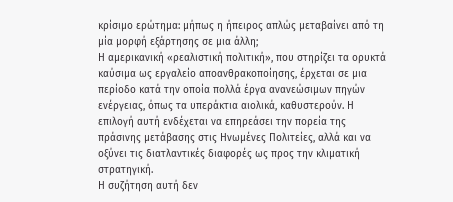κρίσιμο ερώτημα: μήπως η ήπειρος απλώς μεταβαίνει από τη μία μορφή εξάρτησης σε μια άλλη;
Η αμερικανική «ρεαλιστική πολιτική», που στηρίζει τα ορυκτά καύσιμα ως εργαλείο αποανθρακοποίησης, έρχεται σε μια περίοδο κατά την οποία πολλά έργα ανανεώσιμων πηγών ενέργειας, όπως τα υπεράκτια αιολικά, καθυστερούν. Η επιλογή αυτή ενδέχεται να επηρεάσει την πορεία της πράσινης μετάβασης στις Ηνωμένες Πολιτείες, αλλά και να οξύνει τις διατλαντικές διαφορές ως προς την κλιματική στρατηγική.
Η συζήτηση αυτή δεν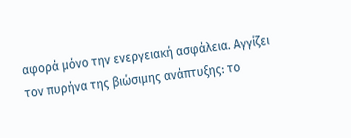αφορά μόνο την ενεργειακή ασφάλεια. Αγγίζει τον πυρήνα της βιώσιμης ανάπτυξης: το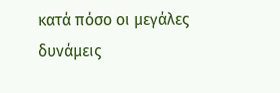κατά πόσο οι μεγάλες δυνάμεις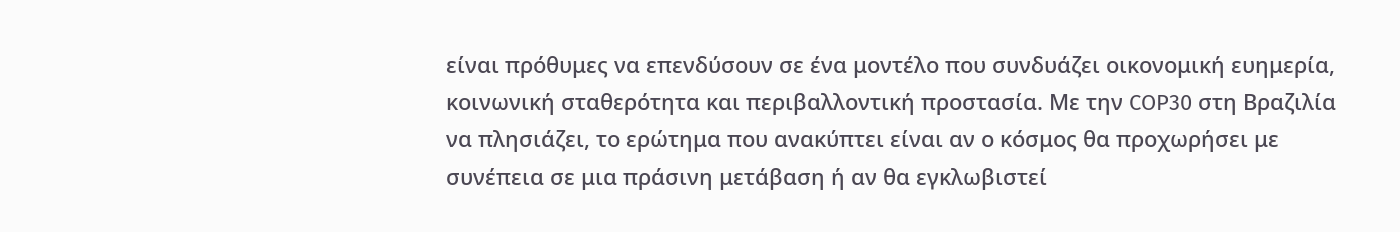είναι πρόθυμες να επενδύσουν σε ένα μοντέλο που συνδυάζει οικονομική ευημερία, κοινωνική σταθερότητα και περιβαλλοντική προστασία. Με την COP30 στη Βραζιλία να πλησιάζει, το ερώτημα που ανακύπτει είναι αν ο κόσμος θα προχωρήσει με συνέπεια σε μια πράσινη μετάβαση ή αν θα εγκλωβιστεί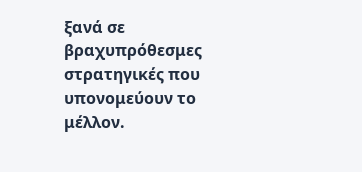ξανά σε βραχυπρόθεσμες στρατηγικές που υπονομεύουν το μέλλον.